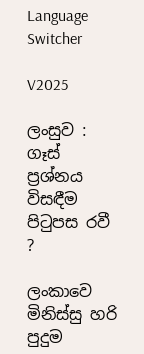Language Switcher

V2025

ලංසුව : ගෑස් ප්‍රශ්නය විසඳීම පිටුපස රවී ?

ලංකාවෙ මිනිස්සු හරි පුදුම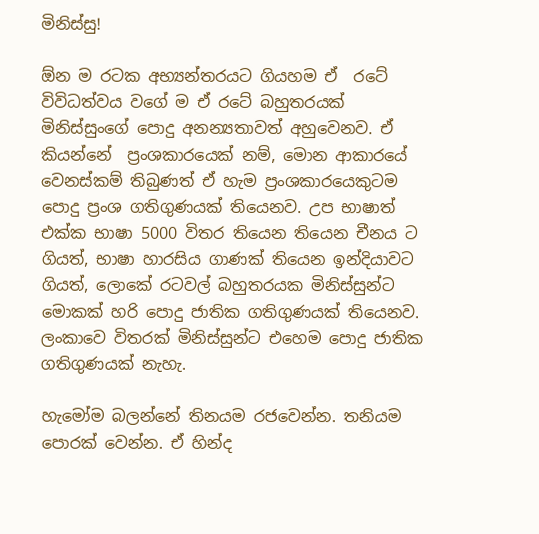මිනිස්සු!

ඕන ම රටක අභ්‍යන්තරයට ගියහම ඒ  රටේ විවිධත්වය වගේ ම ඒ රටේ බහුතරයක් මිනිස්සුංගේ පොදු අනන්‍යතාවත් අහුවෙනව. ඒ කියන්නේ  ප්‍රංශකාරයෙක් නම්, මොන ආකාරයේ වෙනස්කම් තිබුණත් ඒ හැම ප්‍රංශකාරයෙකුටම පොදු ප්‍රංශ ගතිගුණයක් තියෙනව. උප භාෂාත් එක්ක භාෂා 5000 විතර තියෙන තියෙන චීනය ට ගියත්, භාෂා හාරසිය ගාණක් තියෙන ඉන්දියාවට ගියත්, ලොකේ රටවල් බහුතරයක මිනිස්සුන්ට මොකක් හරි පොදු ජාතික ගතිගුණයක් තියෙනව. ලංකාවෙ විතරක් මිනිස්සුන්ට එහෙම පොදු ජාතික ගතිගුණයක් නැහැ.

හැමෝම බලන්නේ තිනයම රජවෙන්න. තනියම පොරක් වෙන්න. ඒ හින්ද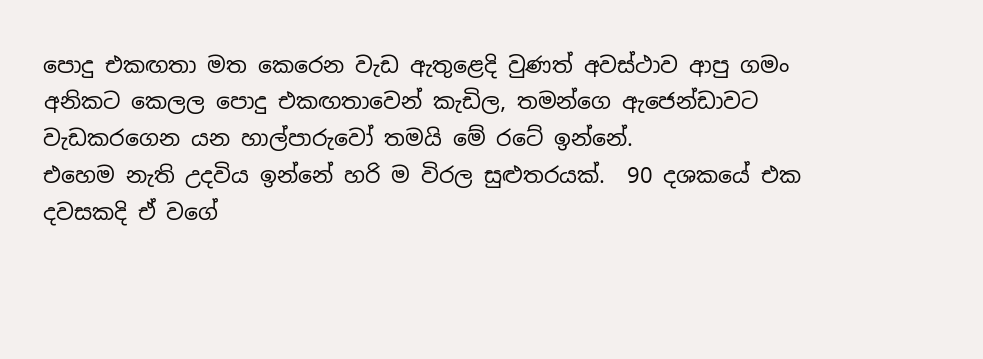පොදු එකඟතා මත කෙරෙන වැඩ ඇතුළෙදි වුණත් අවස්ථාව ආපු ගමං අනිකට කෙලල පොදු එකඟතාවෙන් කැඩිල, තමන්ගෙ ඇජෙන්ඩාවට වැඩකරගෙන යන හාල්පාරුවෝ තමයි මේ රටේ ඉන්නේ.
එහෙම නැති උදවිය ඉන්නේ හරි ම විරල සුළුතරයක්.  90 දශකයේ එක දවසකදි ඒ වගේ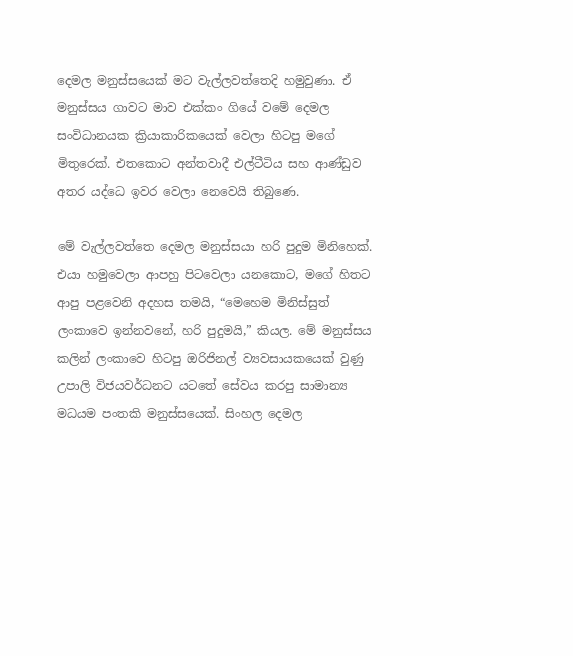දෙමල මනුස්සයෙක් මට වැල්ලවත්තෙදි හමුවුණා. ඒ මනුස්සය ගාවට මාව එක්කං ගියේ වමේ දෙමල සංවිධානයක ක්‍රියාකාරිකයෙක් වෙලා හිටපු මගේ මිතුරෙක්. එතකොට අන්තවාදී එල්ටීටිය සහ ආණ්ඩුව අතර යද්ධෙ ඉවර වෙලා නෙවෙයි තිබුණෙ.

මේ වැල්ලවත්තෙ දෙමල මනුස්සයා හරි පුදුම මිනිහෙක්. එයා හමුවෙලා ආපහු පිටවෙලා යනකොට, මගේ හිතට ආපු පළවෙනි අදහස තමයි, “මෙහෙම මිනිස්සුත් ලංකාවෙ ඉන්නවනේ, හරි පුදුමයි,” කියල. මේ මනුස්සය කලින් ලංකාවෙ හිටපු ඔරිජිනල් ව්‍යවසායකයෙක් වුණු උපාලි විජයවර්ධනට යටතේ සේවය කරපු සාමාන්‍ය මධයම පංතකි මනුස්සයෙක්. සිංහල දෙමල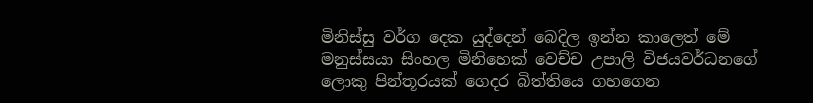මිනිස්සු වර්ග දෙක යුද්දෙන් බෙදිල ඉන්න කාලෙත් මේ මනුස්සයා සිංහල මිනිහෙක් වෙච්ච උපාලි විජයවර්ධනගේ ලොකු පින්තූරයක් ගෙදර බිත්තියෙ ගහගෙන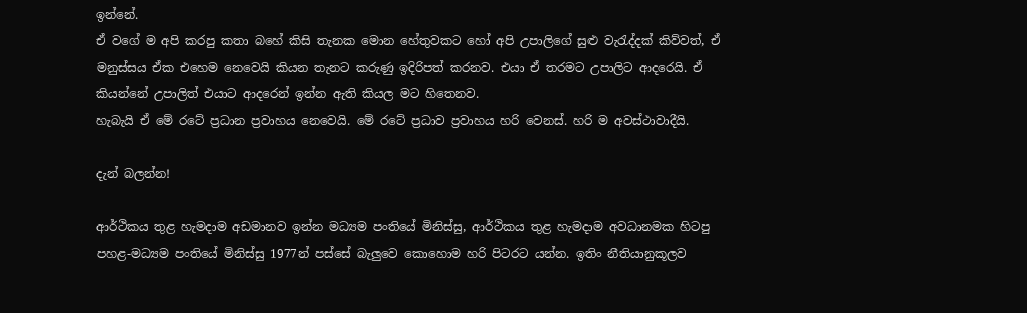ඉන්නේ.
ඒ වගේ ම අපි කරපු කතා බහේ කිසි තැනක මොන හේතුවකට හෝ අපි උපාලිගේ සුළු වැරැද්දක් කිව්වත්, ඒ මනුස්සය ඒක එහෙම නෙවෙයි කියන තැනට කරුණු ඉදිරිපත් කරනව. එයා ඒ තරමට උපාලිට ආදරෙයි. ඒ කියන්නේ උපාලිත් එයාට ආදරෙන් ඉන්න ඇති කියල මට හිතෙනව.
හැබැයි ඒ මේ රටේ ප්‍රධාන ප්‍රවාහය නෙවෙයි. මේ රටේ ප්‍රධාව ප්‍රවාහය හරි වෙනස්. හරි ම අවස්ථාවාදීයි.

දැන් බලන්න!

ආර්ථිකය තුළ හැමදාම අඩමානව ඉන්න මධ්‍යම පංතියේ මිනිස්සු, ආර්ථිකය තුළ හැමදාම අවධානමක හිටපු පහළ-මධ්‍යම පංතියේ මිනිස්සු 1977න් පස්සේ බැලුවෙ කොහොම හරි පිටරට යන්න. ඉතිං නීතියානුකූලව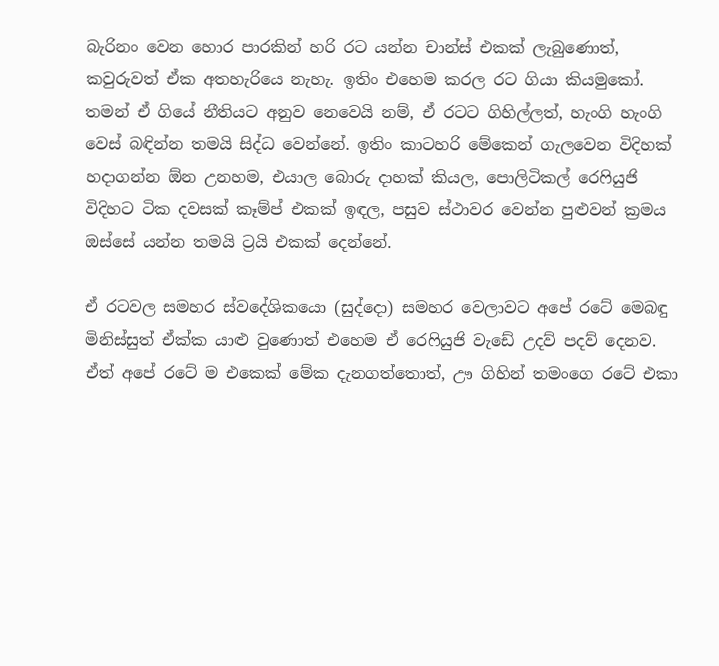බැරිනං වෙන හොර පාරකින් හරි රට යන්න චාන්ස් එකක් ලැබුණොත්, කවුරුවත් ඒක අතහැරියෙ නැහැ. ඉතිං එහෙම කරල රට ගියා කියමුකෝ. තමන් ඒ ගියේ නීතියට අනුව නෙවෙයි නම්, ඒ රටට ගිහිල්ලත්, හැංගි හැංගි වෙස් බඳින්න තමයි සිද්ධ වෙන්නේ. ඉතිං කාටහරි මේකෙන් ගැලවෙන විදිහක් හදාගන්න ඕන උනහම, එයාල බොරු දාහක් කියල, පොලිටිකල් රෙෆියුජි විදිහට ටික දවසක් කෑම්ප් එකක් ඉඳල, පසුව ස්ථාවර වෙන්න පුළුවන් ක්‍රමය ඔස්සේ යන්න තමයි ට්‍රයි එකක් දෙන්නේ.

ඒ රටවල සමහර ස්වදේශිකයො (සුද්දො) සමහර වෙලාවට අපේ රටේ මෙබඳු මිනිස්සුත් ඒක්ක යාළු වුණොත් එහෙම ඒ රෙෆියුජි වැඩේ උදව් පදව් දෙනව. ඒත් අපේ රටේ ම එකෙක් මේක දැනගත්තොත්, ඌ ගිහින් තමංගෙ රටේ එකා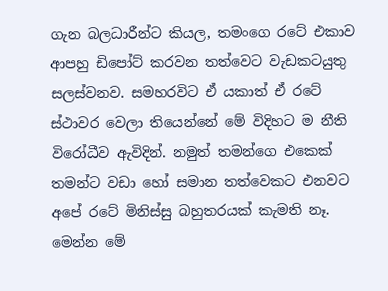ගැන බලධාරීන්ට කියල, තමංගෙ රටේ එකාව ආපහු ඩිපෝට් කරවන තත්වෙට වැඩකටයුතු සලස්වනව. සමහරවිට ඒ යකාත් ඒ රටේ ස්ථාවර වෙලා තියෙන්නේ මේ විදිහට ම නීති විරෝධීව ඇවිදින්. නමුත් තමන්ගෙ එකෙක් තමන්ට වඩා හෝ සමාන තත්වෙකට එනවට අපේ රටේ මිනිස්සු බහුතරයක් කැමති නෑ.
මෙන්න මේ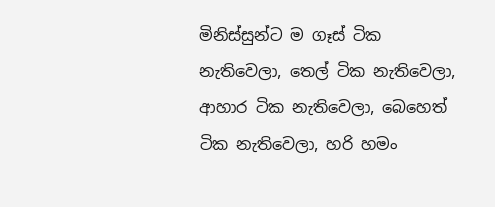මිනිස්සුන්ට ම ගෑස් ටික නැතිවෙලා, තෙල් ටික නැතිවෙලා, ආහාර ටික නැතිවෙලා, බෙහෙත් ටික නැතිවෙලා, හරි හමං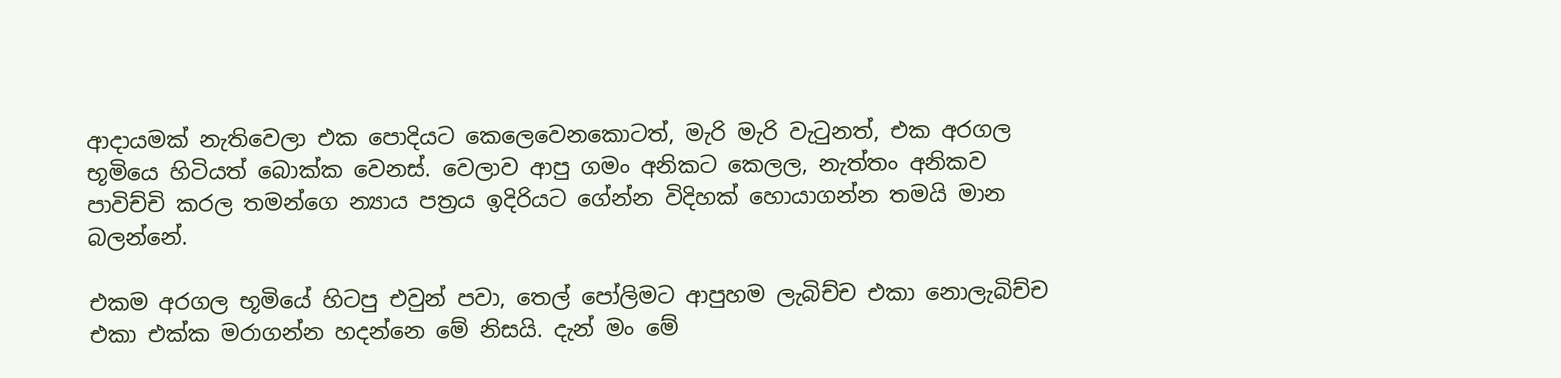ආදායමක් නැතිවෙලා එක පොදියට කෙලෙවෙනකොටත්, මැරි මැරි වැටුනත්, එක අරගල භූමියෙ හිටියත් බොක්ක වෙනස්. වෙලාව ආපු ගමං අනිකට කෙලල, නැත්තං අනිකව පාවිච්චි කරල තමන්ගෙ න්‍යාය පත්‍රය ඉදිරියට ගේන්න විදිහක් හොයාගන්න තමයි මාන බලන්නේ.

එකම අරගල භූමියේ හිටපු එවුන් පවා, තෙල් පෝලිමට ආපුහම ලැබිච්ච එකා නොලැබිච්ච එකා එක්ක මරාගන්න හදන්නෙ මේ නිසයි. දැන් මං මේ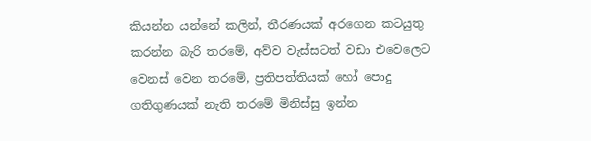කියන්න යන්නේ කලින්, තීරණයක් අරගෙන කටයුතු කරන්න බැරි තරමේ, අව්ව වැස්සටත් වඩා එවෙලෙට වෙනස් වෙන තරමේ, ප්‍රතිපත්තියක් හෝ පොදු ගතිගුණයක් නැති තරමේ මිනිස්සු ඉන්න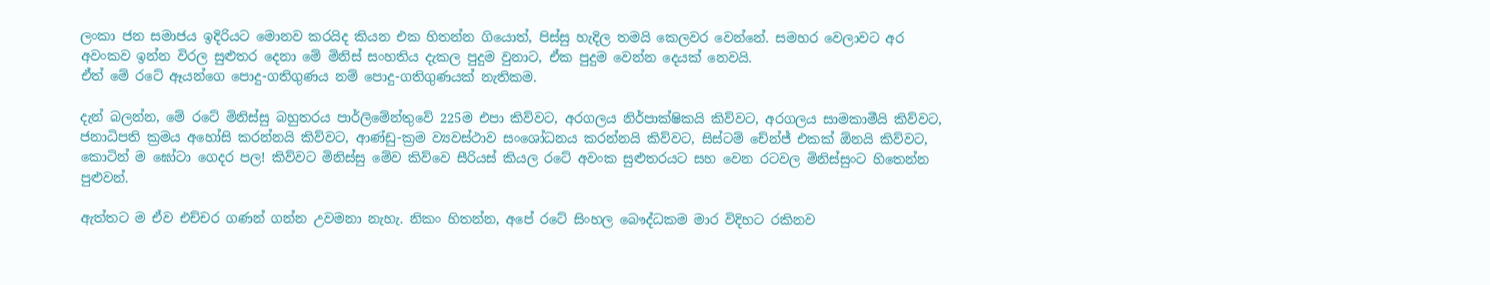ලංකා ජන සමාජය ඉදිරියට මොනව කරයිද කියන එක හිතන්න ගියොත්, පිස්සු හැදිල තමයි කෙලවර වෙන්නේ. සමහර වෙලාවට අර අවංකව ඉන්න විරල සුළුතර දෙනා මේ මිනිස් සංහතිය දැකල පුදුම වුනාට, ඒක පුදුම වෙන්න දෙයක් නෙවයි.
ඒත් මේ රටේ ඈයන්ගෙ පොදු-ගතිගුණය නම් පොදු-ගතිගුණයක් නැතිකම.

දැන් බලන්න, මේ රටේ මිනිස්සු බහුතරය පාර්ලිමේන්තුවේ 225ම එපා කිව්වට, අරගලය නිර්පාක්ෂිකයි කිව්වට, අරගලය සාමකාමීයි කිව්වට, ජනාධිපති ක්‍රමය අහෝසි කරන්නයි කිව්වට, ආණ්ඩු-ක්‍රම ව්‍යවස්ථාව සංශෝධනය කරන්නයි කිව්වට, සිස්ටම් චේන්ජ් එකක් ඕනයි කිව්වට, කොටින් ම ඝෝටා ගෙදර පල! කිව්වට මිනිස්සු මේව කිව්වෙ සීරියස් කියල රටේ අවංක සුළුතරයට සහ වෙන රටවල මිනිස්සුංට හිතෙන්න පුළුවන්.

ඇත්තට ම ඒව එච්චර ගණන් ගන්න උවමනා නැහැ. නිකං හිතන්න, අපේ රටේ සිංහල බෞද්ධකම මාර විදිහට රකිනව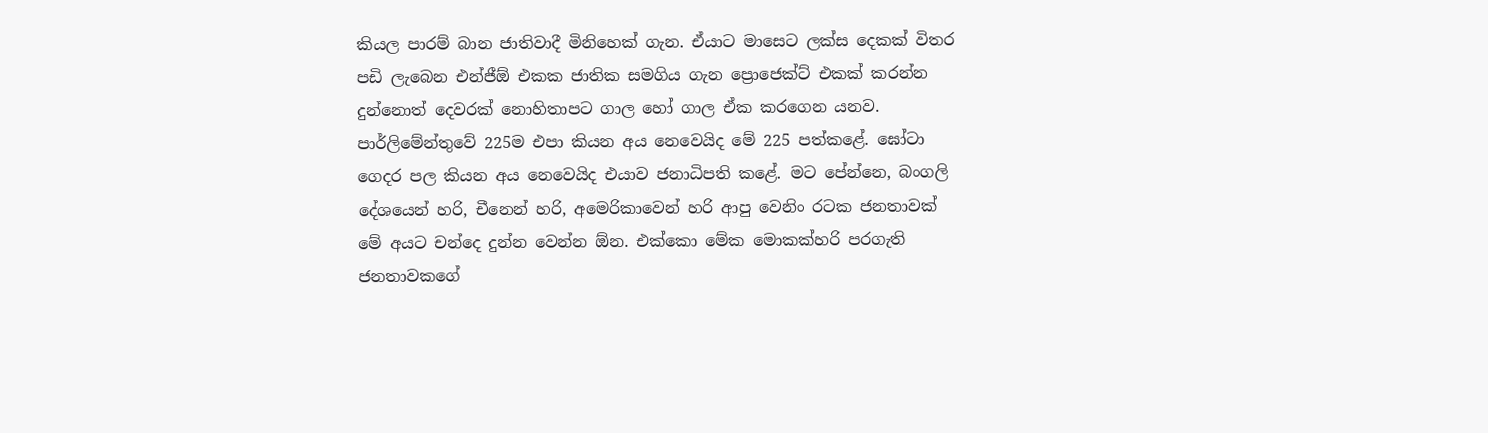කියල පාරම් බාන ජාතිවාදී මිනිහෙක් ගැන. ඒයාට මාසෙට ලක්ස දෙකක් විතර පඩි ලැබෙන එන්ජීඕ එකක ජාතික සමගිය ගැන ප්‍රොජෙක්ට් එකක් කරන්න දුන්නොත් දෙවරක් නොහිතාපට ගාල හෝ ගාල ඒක කරගෙන යනව.
පාර්ලිමේන්තුවේ 225ම එපා කියන අය නෙවෙයිද මේ 225 පත්කළේ. ඝෝටා ගෙදර පල කියන අය නෙවෙයිද එයාව ජනාධිපති කළේ. මට පේන්නෙ, බංගලි දේශයෙන් හරි, චීනෙන් හරි, අමෙරිකාවෙන් හරි ආපු වෙනිං රටක ජනතාවක් මේ අයට චන්දෙ දුන්න වෙන්න ඕන. එක්කො මේක මොකක්හරි පරගැති ජනතාවකගේ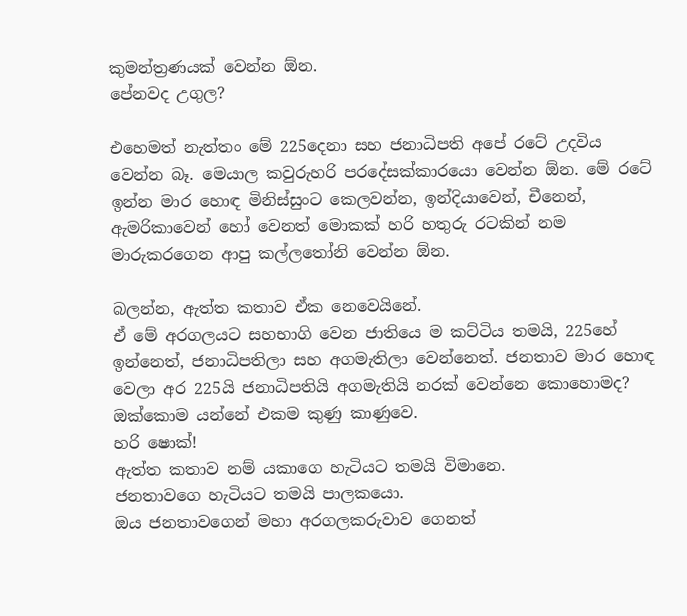කුමන්ත්‍රණයක් වෙන්න ඕන.
පේනවද උගුල?

එහෙමත් නැත්තං මේ 225දෙනා සහ ජනාධිපති අපේ රටේ උදවිය වෙන්න බෑ. මෙයාල කවුරුහරි පරදේසක්කාරයො වෙන්න ඕන. මේ රටේ ඉන්න මාර හොඳ මිනිස්සුංට කෙලවන්න, ඉන්දියාවෙන්, චීනෙන්, ඇමරිකාවෙන් හෝ වෙනත් මොකක් හරි හතුරු රටකින් නම මාරුකරගෙන ආපු කල්ලතෝනි වෙන්න ඕන.

බලන්න, ඇත්ත කතාව ඒක නෙවෙයිනේ.
ඒ මේ අරගලයට සහභාගි වෙන ජාතියෙ ම කට්ටිය තමයි, 225හේ ඉන්නෙත්, ජනාධිපතිලා සහ අගමැතිලා වෙන්නෙත්. ජනතාව මාර හොඳ වෙලා අර 225යි ජනාධිපතියි අගමැතියි නරක් වෙන්නෙ කොහොමද?
ඔක්කොම යන්නේ එකම කුණු කාණුවෙ.
හරි ෂොක්!
ඇත්ත කතාව නම් යකාගෙ හැටියට තමයි විමානෙ.
ජනතාවගෙ හැටියට තමයි පාලකයො.
ඔය ජනතාවගෙන් මහා අරගලකරුවාව ගෙනත්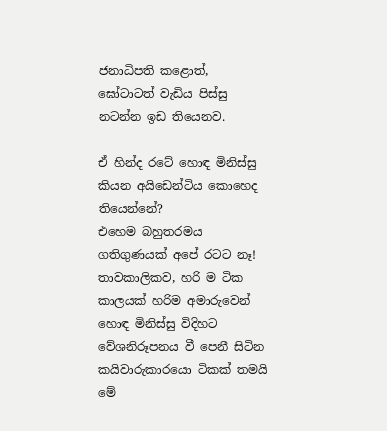ජනාධිපති කළොත්, ඝෝටාටත් වැඩිය පිස්සු නටන්න ඉඩ තියෙනව.

ඒ හින්ද රටේ හොඳ මිනිස්සු කියන අයිඩෙන්ටිය කොහෙද තියෙන්නේ?
එහෙම බහුතරමය ගතිගුණයක් අපේ රටට නෑ!
තාවකාලිකව, හරි ම ටික කාලයක් හරිම අමාරුවෙන් හොඳ මිනිස්සු විදිහට වේශනිරූපනය වී පෙනී සිටින කයිවාරුකාරයො ටිකක් තමයි මේ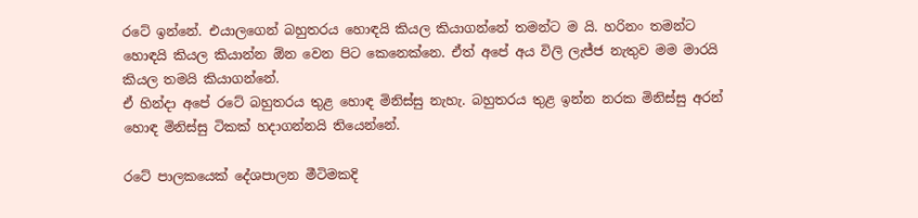රටේ ඉන්නේ. එයාලගෙන් බහුතරය හොඳයි කියල කියාගන්නේ තමන්ට ම යි. හරිනං තමන්ට හොඳයි කියල කියාන්න ඕන වෙන පිට කෙනෙක්නෙ. ඒත් අපේ අය විලි ලැජ්ජ නැතුව මම මාරයි කියල තමයි කියාගන්නේ.
ඒ හින්දා අපේ රටේ බහුතරය තුළ හොඳ මිනිස්සු නැහැ. බහුතරය තුළ ඉන්න නරක මිනිස්සු අරන් හොඳ මිනිස්සු ටිකක් හදාගන්නයි තියෙන්නේ.

රටේ පාලකයෙක් දේශපාලන මීටිමකදි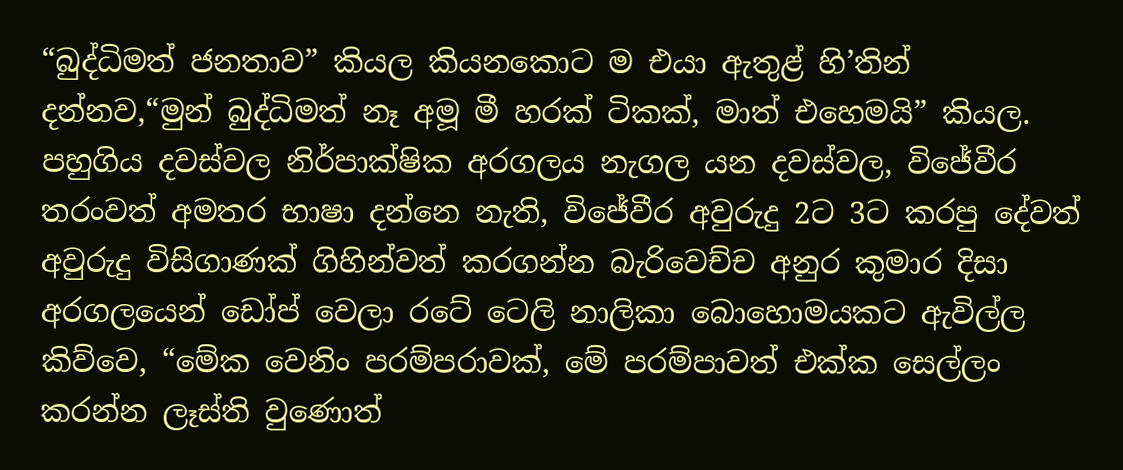“බුද්ධිමත් ජනතාව” කියල කියනකොට ම එයා ඇතුළ් හි’තින් දන්නව,“මුන් බුද්ධිමත් නෑ අමූ මී හරක් ටිකක්, මාත් එහෙමයි” කියල. පහුගිය දවස්වල නිර්පාක්ෂික අරගලය නැගල යන දවස්වල, විජේවීර තරංවත් අමතර භාෂා දන්නෙ නැති, විජේවීර අවුරුදු 2ට 3ට කරපු දේවත් අවුරුදු විසිගාණක් ගිහින්වත් කරගන්න බැරිවෙච්ච අනුර කුමාර දිසා අරගලයෙන් ඩෝප් වෙලා රටේ ටෙලි නාලිකා බොහොමයකට ඇවිල්ල කිව්වෙ, “මේක වෙනිං පරම්පරාවක්, මේ පරම්පාවත් එක්ක සෙල්ලං කරන්න ලෑස්ති වුණොත්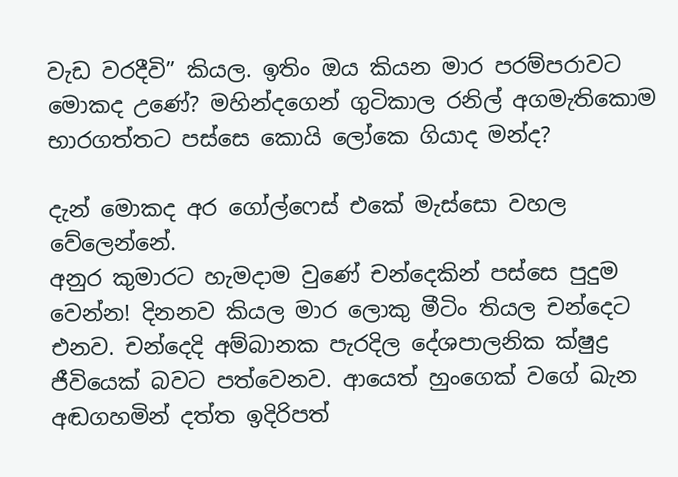වැඩ වරදීවි” කියල. ඉතිං ඔය කියන මාර පරම්පරාවට මොකද උණේ? මහින්දගෙන් ගුටිකාල රනිල් අගමැතිකොම භාරගත්තට පස්සෙ කොයි ලෝකෙ ගියාද මන්ද?

දැන් මොකද අර ගෝල්ෆෙස් එකේ මැස්සො වහල වේලෙන්නේ.
අනුර කුමාරට හැමදාම වුණේ චන්දෙකින් පස්සෙ පුදුම වෙන්න! දිනනව කියල මාර ලොකු මීටිං තියල චන්දෙට එනව. චන්දෙදි අම්බානක පැරදිල දේශපාලනික ක්ෂුද්‍ර ජීවියෙක් බවට පත්වෙනව. ආයෙත් හුංගෙක් වගේ ඛැන අඬගහමින් දත්ත ඉදිරිපත්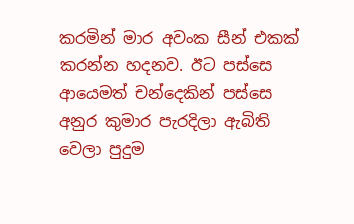කරමින් මාර අවංක සීන් එකක් කරන්න හදනව. ඊට පස්සෙ ආයෙමත් චන්දෙකින් පස්සෙ අනුර කුමාර පැරදිලා ඇබිති වෙලා පුදුම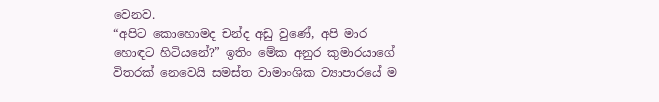වෙනව.
“අපිට කොහොමද චන්ද අඩු වුණේ, අපි මාර හොඳට හිටියනේ?” ඉතිං මේක අනුර කුමාරයාගේ විතරක් නෙවෙයි සමස්ත වාමාංශික ව්‍යාපාරයේ ම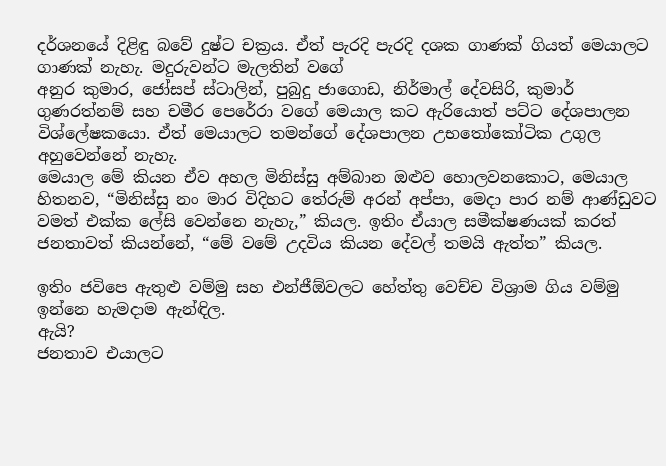දර්ශනයේ දිළිඳු බවේ දුෂ්ට චක්‍රය. ඒත් පැරදි පැරදි දශක ගාණක් ගියත් මෙයාලට ගාණක් නැහැ. මදුරුවන්ට මැලතින් වගේ
අනුර කුමාර, ජෝසප් ස්ටාලින්, පුබුදු ජාගොඩ, නිර්මාල් දේවසිරි, කුමාර් ගුණරත්නම් සහ චමීර පෙරේරා වගේ මෙයාල කට ඇරියොත් පට්ට දේශපාලන විශ්ලේෂකයො. ඒත් මෙයාලට තමන්ගේ දේශපාලන උභතෝකෝටික උගුල අහුවෙන්නේ නැහැ.
මෙයාල මේ කියන ඒව අහල මිනිස්සු අම්බාන ඔළුව හොලවනකොට, මෙයාල හිතනව, “මිනිස්සු නං මාර විදිහට තේරුම් අරන් අප්පා, මෙදා පාර නම් ආණ්ඩුවට වමත් එක්ක ලේසි වෙන්නෙ නැහැ,” කියල. ඉතිං ඒයාල සමීක්ෂණයක් කරත් ජනතාවත් කියන්නේ, “මේ වමේ උදවිය කියන දේවල් තමයි ඇත්ත” කියල.

ඉතිං ජවිපෙ ඇතුළු වම්මු සහ එන්ජීඕවලට හේත්තු වෙච්ච විශ්‍රාම ගිය වම්මු ඉන්නෙ හැමදාම ඇන්ඳිල.
ඇයි?
ජනතාව එයාලට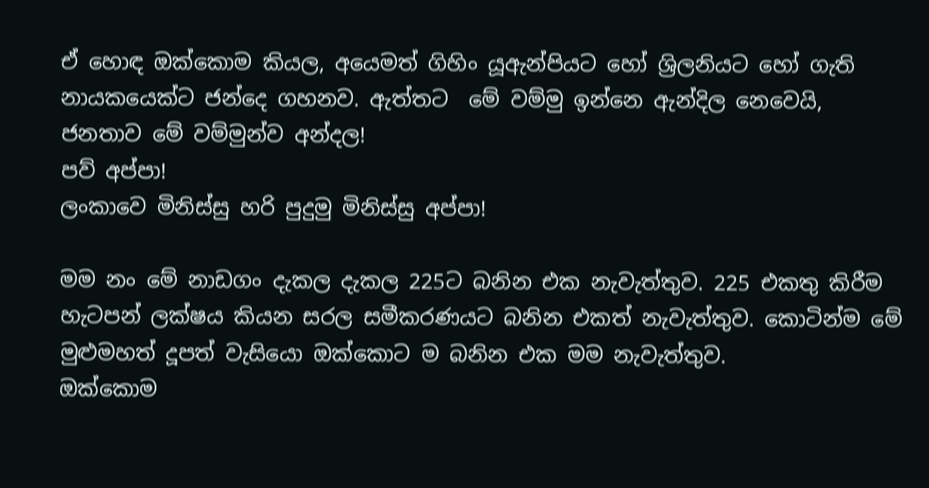ඒ හොඳ ඔක්කොම කියල, අයෙමත් ගිහිං යූඇන්පියට හෝ ශ්‍රිලනියට හෝ ගැති නායකයෙක්ට ජන්දෙ ගහනව. ඇත්තට  මේ වම්මු ඉන්නෙ ඇන්දිල නෙවෙයි,
ජනතාව මේ වම්මුන්ව අන්දල!
පව් අප්පා!
ලංකාවෙ මිනිස්සු හරි පුදුමු මිනිස්සු අප්පා!

මම නං මේ නාඩගං දැකල දැකල 225ට බනින එක නැවැත්තුව. 225 එකතු කිරීම හැටපන් ලක්ෂය කියන සරල සමීකරණයට බනින එකත් නැවැත්තුව. කොටින්ම මේ මුළුමහත් දූපත් වැසියො ඔක්කොට ම බනින එක මම නැවැත්තුව.
ඔක්කොම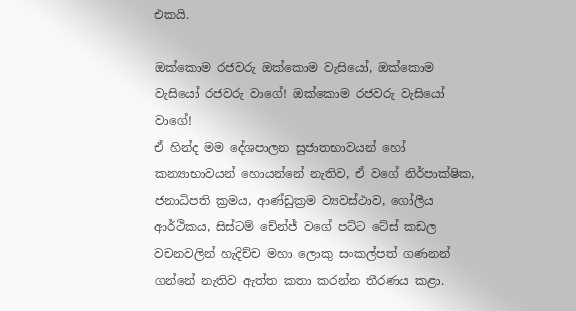එකයි.

ඔක්කොම රජවරු ඔක්කොම වැසියෝ, ඔක්කොම වැසියෝ රජවරු වාගේ! ඔක්කොම රජවරු වැසියෝ වාගේ!
ඒ හින්ද මම දේශපාලන සුජාතභාවයන් හෝ කන්‍යාභාවයන් හොයන්නේ නැතිව, ඒ වගේ නිර්පාක්ෂික, ජනාධිපති ක්‍රමය, ආණ්ඩුක්‍රම ව්‍යවස්ථාව, ගෝලීය ආර්ථිකය, සිස්ටම් චේන්ජ් වගේ පට්ට ටේස් කඩල වචනවලින් හැදිච්ච මහා ලොකු සංකල්පත් ගණනන් ගන්නේ නැතිව ඇත්ත කතා කරන්න තීරණය කළා.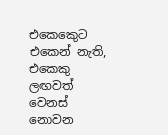එකෙකෙුට එකෙන් නැති, එකෙකු ලඟවත් වෙනස් නොවන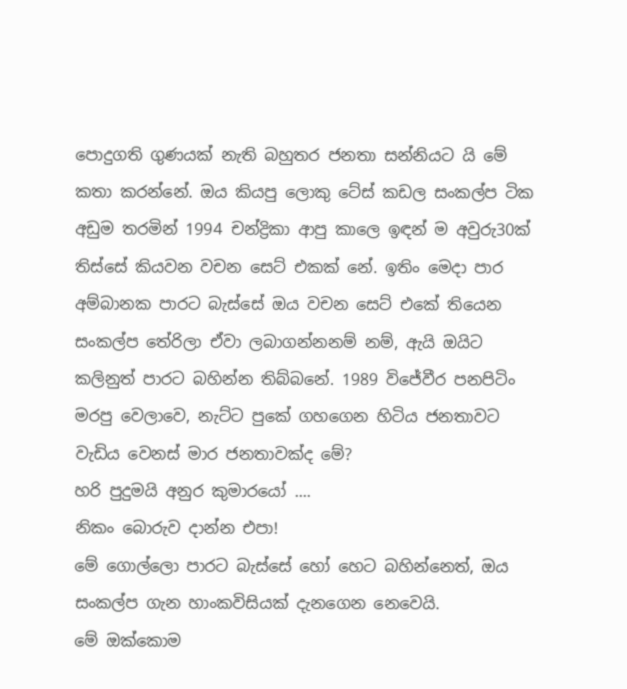පොදුගති ගුණයක් නැති බහුතර ජනතා සන්නියට යි මේ කතා කරන්නේ. ඔය කියපු ලොකු ටේස් කඩල සංකල්ප ටික අඩුම තරමින් 1994 චන්ද්‍රිකා ආපු කාලෙ ඉඳන් ම අවුරු30ක් තිස්සේ කියවන වචන සෙට් එකක් නේ. ඉතිං මෙදා පාර අම්බානක පාරට බැස්සේ ඔය වචන සෙට් එකේ තියෙන සංකල්ප තේරිලා ඒවා ලබාගන්නනම් නම්, ඇයි ඔයිට කලිනුත් පාරට බහින්න තිබ්බනේ. 1989 විජේවීර පනපිටිං මරපු වෙලාවෙ, නැට්ට පුකේ ගහගෙන හිටිය ජනතාවට වැඩිය වෙනස් මාර ජනතාවක්ද මේ?
හරි පුදුමයි අනුර කුමාරයෝ ....
නිකං බොරුව දාන්න එපා!
මේ ගොල්ලො පාරට බැස්සේ හෝ හෙට බහින්නෙත්, ඔය සංකල්ප ගැන හාංකවිසියක් දැනගෙන නෙවෙයි.
මේ ඔක්කොම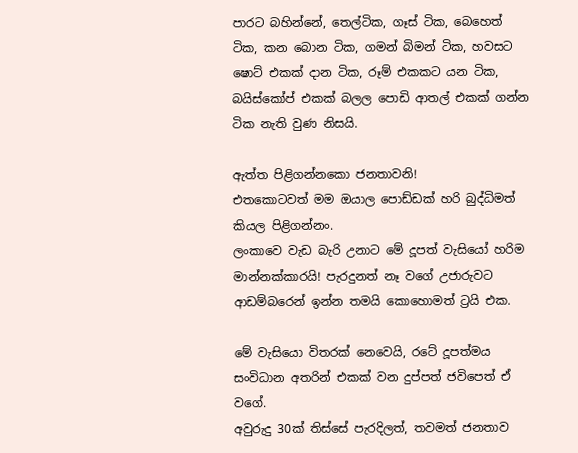පාරට බහින්නේ, තෙල්ටික, ගෑස් ටික, බෙහෙත් ටික, කන බොන ටික, ගමන් බිමන් ටික, හවසට ෂොට් එකක් දාන ටික, රූම් එකකට යන ටික, බයිස්කෝප් එකක් බලල පොඩි ආතල් එකක් ගන්න ටික නැති වුණ නිසයි.

ඇත්ත පිළිගන්නකො ජනතාවනි!
එතකොටවත් මම ඔයාල පොඩ්ඩක් හරි බුද්ධිමත් කියල පිළිගන්නං.
ලංකාවෙ වැඩ බැරි උනාට මේ දූපත් වැසියෝ හරිම මාන්නක්කාරයි! පැරදුනත් නෑ වගේ උජාරුවට ආඩම්බරෙන් ඉන්න තමයි කොහොමත් ට්‍රයි එක.

මේ වැසියො විතරක් නෙවෙයි, රටේ දූපත්මය සංවිධාන අතරින් එකක් වන දුප්පත් ජවිපෙත් ඒ වගේ.
අවුරුදු 30ක් තිස්සේ පැරදිලත්, තවමත් ජනතාව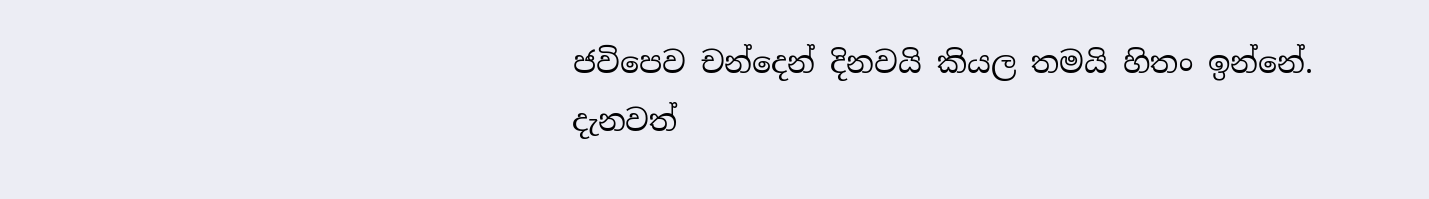ජවිපෙව චන්දෙන් දිනවයි කියල තමයි හිතං ඉන්නේ.
දැනවත්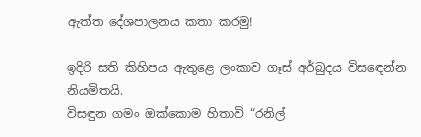ඇත්ත දේශපාලනය කතා කරමු!

ඉදිරි සති කිහිපය ඇතුළෙ ලංකාව ගෑස් අර්බුදය විසඳෙන්න නියමිතයි.
විසඳුන ගමං ඔක්කොම හිතාවි “රනිල්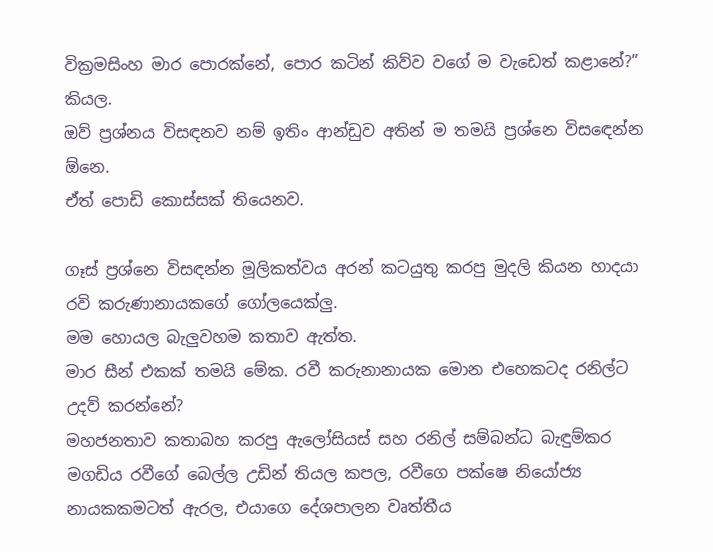වික්‍රමසිංහ මාර පොරක්නේ, පොර කටින් කිව්ව වගේ ම වැඩෙත් කළානේ?” කියල.
ඔව් ප්‍රශ්නය විසඳනව නම් ඉතිං ආන්ඩුව අතින් ම තමයි ප්‍රශ්නෙ විසඳෙන්න ඕනෙ.
ඒත් පොඩි කොස්සක් තියෙනව.

ගෑස් ප්‍රශ්නෙ විසඳන්න මූලිකත්වය අරන් කටයුතු කරපු මුදලි කියන හාදයා රවි කරුණානායකගේ ගෝලයෙක්ලු.
මම හොයල බැලුවහම කතාව ඇත්ත.
මාර සීන් එකක් තමයි මේක. රවී කරුනානායක මොන එහෙකටද රනිල්ට උදව් කරන්නේ?
මහජනතාව කතාබහ කරපු ඇලෝසියස් සහ රනිල් සම්බන්ධ බැඳුම්කර මගඩිය රවීගේ බෙල්ල උඩින් තියල කපල, රවීගෙ පක්ෂෙ නියෝජ්‍ය නායකකමටත් ඇරල, එයාගෙ දේශපාලන වෘත්තීය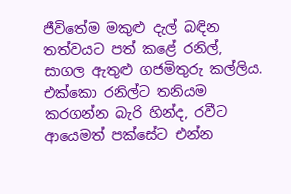ජීවිතේම මකුළු දැල් බඳින තත්වයට පත් කළේ රනිල්, සාගල ඇතුළු ගජමිතුරු කල්ලිය.
එක්කො රනිල්ට තනියම කරගන්න බැරි හින්ද, රවීට ආයෙමත් පක්සේට එන්න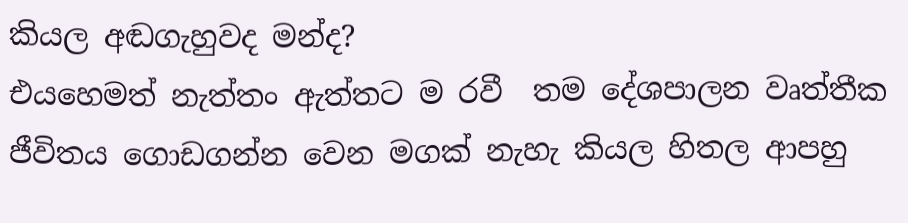කියල අඬගැහුවද මන්ද?
එයහෙමත් නැත්තං ඇත්තට ම රවී  තම දේශපාලන වෘත්තීක ජීවිතය ගොඩගන්න වෙන මගක් නැහැ කියල හිතල ආපහු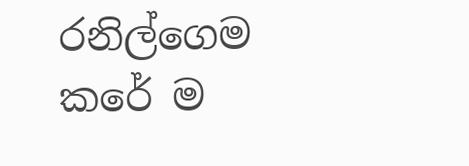රනිල්ගෙම කරේ ම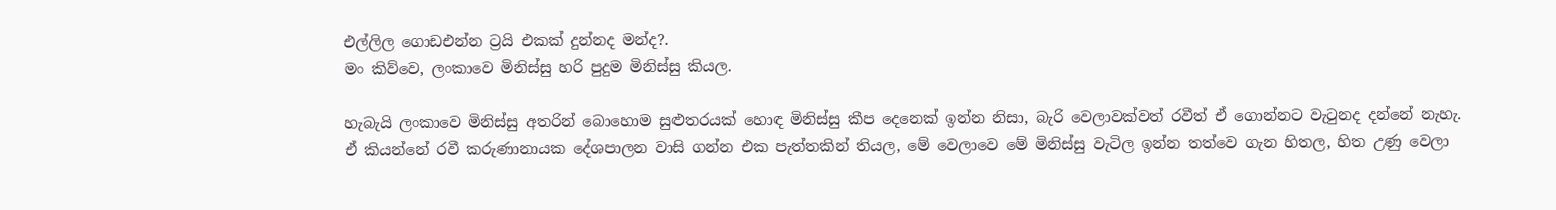එල්ලිල ගොඩඑන්න ට්‍රයි එකක් දුන්නද මන්ද?.
මං කිව්වෙ, ලංකාවෙ මිනිස්සු හරි පුදුම මිනිස්සු කියල.

හැබැයි ලංකාවෙ මිනිස්සු අතරින් බොහොම සුළුතරයක් හොඳ මිනිස්සු කීප දෙනෙක් ඉන්න නිසා, බැරි වෙලාවක්වත් රවීත් ඒ ගොන්නට වැටුනද දන්නේ නැහැ.
ඒ කියන්නේ රවී කරුණානායක දේශපාලන වාසි ගන්න එක පැත්තකින් තියල, මේ වෙලාවෙ මේ මිනිස්සු වැටිල ඉන්න තත්වෙ ගැන හිතල, හිත උණු වෙලා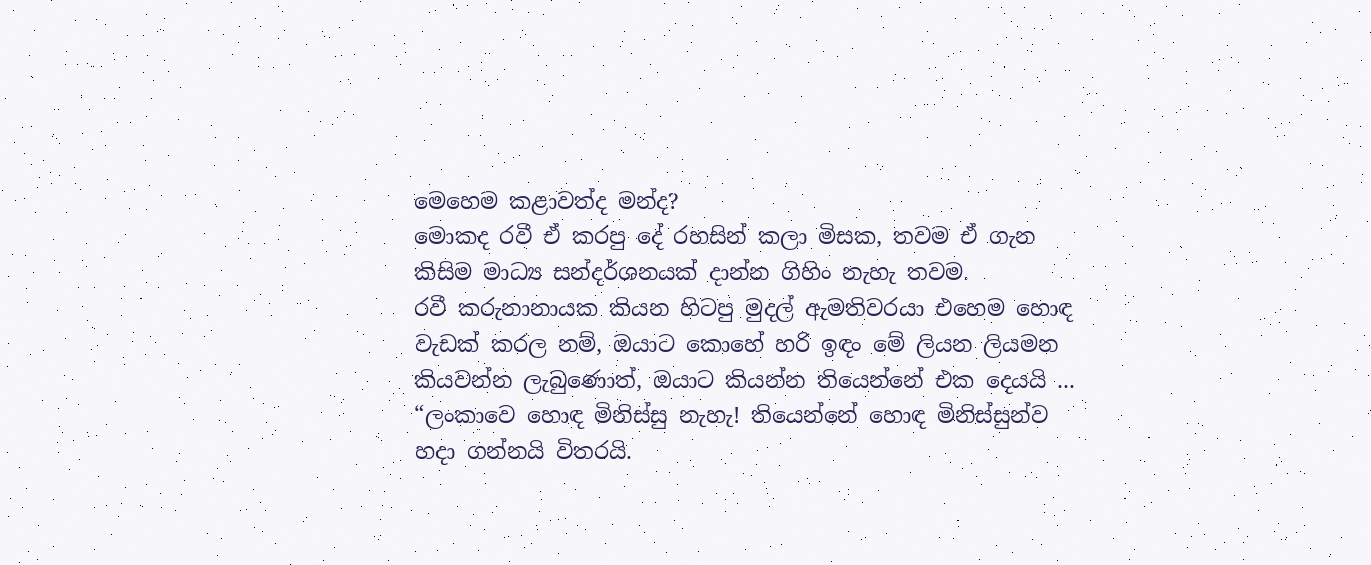මෙහෙම කළාවත්ද මන්ද?
මොකද රවී ඒ කරපු දේ රහසින් කලා මිසක, තවම ඒ ගැන කිසිම මාධ්‍ය සන්දර්ශනයක් දාන්න ගිහිං නැහැ තවම.
රවී කරුනානායක කියන හිටපු මුදල් ඇමතිවරයා එහෙම හොඳ වැඩක් කරල නම්, ඔයාට කොහේ හරි ඉඳං මේ ලියන ලියමන කියවන්න ලැබුණොත්, ඔයාට කියන්න තියෙන්නේ එක දෙයයි ...
“ලංකාවෙ හොඳ මිනිස්සු නැහැ! තියෙන්නේ හොඳ මිනිස්සුන්ව හදා ගන්නයි විතරයි.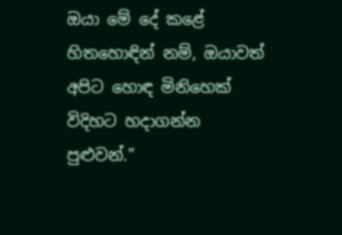ඔයා මේ දේ කළේ හිතහොඳින් නම්, ඔයාවත් අපිට හොඳ මිනිහෙක් විදිහට හදාගන්න පුළුවන්.”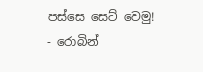පස්සෙ සෙට් වෙමු!
- රොබින්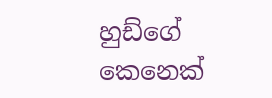හුඩ්ගේ කෙනෙක්